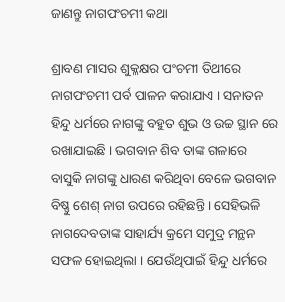ଜାଣନ୍ତୁ ନାଗପଂଚମୀ କଥା

ଶ୍ରାବଣ ମାସର ଶୁକ୍ଳକ୍ଷର ପଂଚମୀ ତିଥୀରେ ନାଗପଂଚମୀ ପର୍ବ ପାଳନ କରାଯାଏ । ସନାତନ ହିନ୍ଦୁ ଧର୍ମରେ ନାଗଙ୍କୁ ବହୁତ ଶୁଭ ଓ ଉଚ୍ଚ ସ୍ଥାନ ରେ ରଖାଯାଇଛି । ଭଗବାନ ଶିବ ତାଙ୍କ ଗଳାରେ ବାସୁକି ନାଗଙ୍କୁ ଧାରଣ କରିଥିବା ବେଳେ ଭଗବାନ ବିଷ୍ଣୁ ଶେଶ୍ ନାଗ ଉପରେ ରହିଛନ୍ତି । ସେହିଭଳି ନାଗଦେବତାଙ୍କ ସାହାର୍ଯ୍ୟ କ୍ରମେ ସମୁଦ୍ର ମନ୍ଥନ ସଫଳ ହୋଇଥିଲା । ଯେଉଁଥିପାଇଁ ହିନ୍ଦୁ ଧର୍ମରେ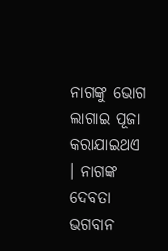ନାଗଙ୍କୁ ଭୋଗ ଲାଗାଇ ପୂଜା କରାଯାଇଥଏ । ନାଗଙ୍କ ଦେବତା ଭଗବାନ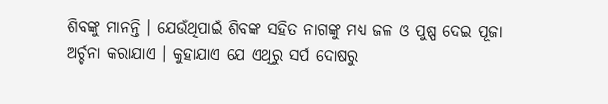ଶିବଙ୍କୁ ମାନନ୍ତି । ଯେଉଁଥିପାଇଁ ଶିବଙ୍କ ସହିତ ନାଗଙ୍କୁ ମଧ୍ୟ ଜଳ ଓ ପୁଷ୍ପ ଦେଇ ପୂଜା ଅର୍ଚ୍ଚନା କରାଯାଏ । କୁହାଯାଏ ଯେ ଏଥିରୁ ସର୍ପ ଦୋଷରୁ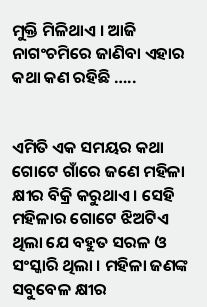ମୁକ୍ତି ମିଳିଥାଏ । ଆଜି ନାଗଂଚମିରେ ଜାଣିବା ଏହାର କଥା କଣ ରହିଛି …..


ଏମିତି ଏକ ସମୟର କଥା ଗୋଟେ ଗାଁରେ ଜଣେ ମହିଳା କ୍ଷୀର ବିକ୍ରି କରୁଥାଏ । ସେହି ମହିଳାର ଗୋଟେ ଝିଅଟିଏ ଥିଲା ଯେ ବହୁତ ସରଳ ଓ ସଂସ୍କାରି ଥିଲା । ମହିଳା ଜଣଙ୍କ ସବୁବେଳ କ୍ଷୀର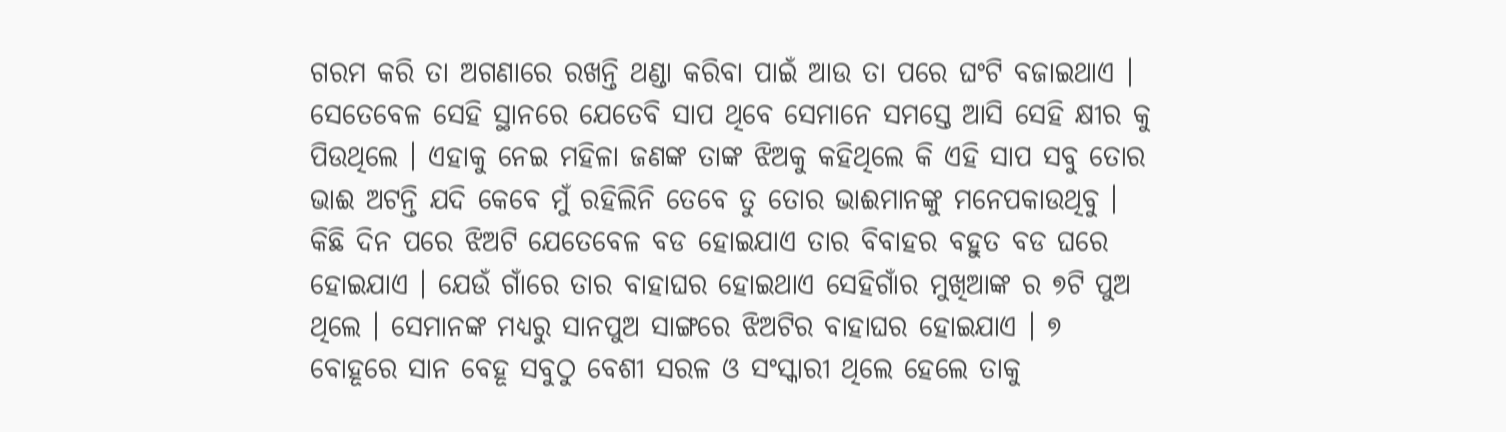ଗରମ କରି ତା ଅଗଣାରେ ରଖନ୍ତି ଥଣ୍ଡା କରିବା ପାଇଁ ଆଉ ତା ପରେ ଘଂଟି ବଜାଇଥାଏ । ସେତେବେଳ ସେହି ସ୍ଥାନରେ ଯେତେବି ସାପ ଥିବେ ସେମାନେ ସମସ୍ତେ ଆସି ସେହି କ୍ଷୀର କୁ ପିଉଥିଲେ । ଏହାକୁ ନେଇ ମହିଳା ଜଣଙ୍କ ତାଙ୍କ ଝିଅକୁ କହିଥିଲେ କି ଏହି ସାପ ସବୁ ତୋର ଭାଈ ଅଟନ୍ତି ଯଦି କେବେ ମୁଁ ରହିଲିନି ତେବେ ତୁ ତୋର ଭାଈମାନଙ୍କୁ ମନେପକାଉଥିବୁ । କିଛି ଦିନ ପରେ ଝିଅଟି ଯେତେବେଳ ବଡ ହୋଇଯାଏ ତାର ବିବାହର ବହୁତ ବଡ ଘରେ ହୋଇଯାଏ । ଯେଉଁ ଗାଁରେ ତାର ବାହାଘର ହୋଇଥାଏ ସେହିଗାଁର ମୁଖିଆଙ୍କ ର ୭ଟି ପୁଅ ଥିଲେ । ସେମାନଙ୍କ ମଧ୍ୟରୁ ସାନପୁଅ ସାଙ୍ଗରେ ଝିଅଟିର ବାହାଘର ହୋଇଯାଏ । ୭ ବୋହୂରେ ସାନ ବେହୂ ସବୁଠୁ ବେଶୀ ସରଳ ଓ ସଂସ୍କାରୀ ଥିଲେ ହେଲେ ତାକୁ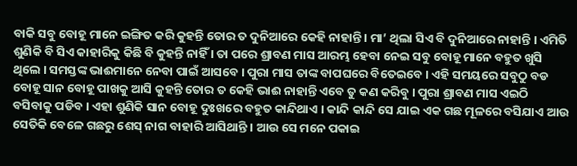ବାକି ସବୁ ବୋହୂ ମାନେ ଇଙ୍ଗିତ କରି କୁହନ୍ତି ତୋର ତ ଦୁନିଆରେ କେହି ନାହାନ୍ତି । ମା’ ଥିଲା ସିଏ ବି ଦୁନିଆରେ ନାହାନ୍ତି । ଏମିତି ଶୁଣିକି ବି ସିଏ କାହାରିକୁ କିଛି ବି କୁହନ୍ତି ନାହିଁ । ତା ପରେ ଶ୍ରାବଣ ମାସ ଆରମ୍ଭ ହେବା ନେଇ ସବୁ ବୋହୂ ମାନେ ବହୁତ ଖୁସି ଥିଲେ । ସମସ୍ତଙ୍କ ଭାଈମାନେ ନେବା ପାଇଁ ଆସବେ । ପୁରା ମାସ ତାଙ୍କ ବାପଘରେ ବିତେଇବେ । ଏହି ସମୟରେ ସବୁଠୁ ବଡ ବୋହୂ ସାନ ବୋହୂ ପାଖକୁ ଆସି କୁହନ୍ତି ତୋର ତ କେହି ଭାଈ ନାହାନ୍ତି ଏବେ ତୁ କଣ କରିବୁ । ପୁରା ଶ୍ରାବଣ ମାସ ଏଇଠି ବସିବାକୁ ପଡିବ । ଏହା ଶୁଣିକି ସାନ ବୋହୂ ଦୁଃଖରେ ବହୁତ କାନ୍ଦିଥାଏ । କାନ୍ଦି କାନ୍ଦି ସେ ଯାଇ ଏକ ଗଛ ମୂଳରେ ବସିଯାଏ ଆଉ ସେତିକି ବେଳେ ଗଛରୁ ଶେସ୍ ନାଗ ବାହାରି ଆସିଥାନ୍ତି । ଆଉ ସେ ମନେ ପକାଇ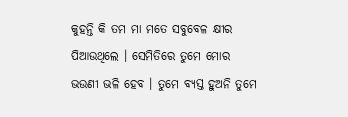କୁହନ୍ତି କି ତମ ମା ମତେ ସବୁବେଳ କ୍ଷୀର ପିଆଉଥିଲେ । ସେମିତିରେ ତୁମେ ମୋର ଭଉଣୀ ଭଳି ହେବ । ତୁମେ ବ୍ୟସ୍ତ ହୁଅନି ତୁମେ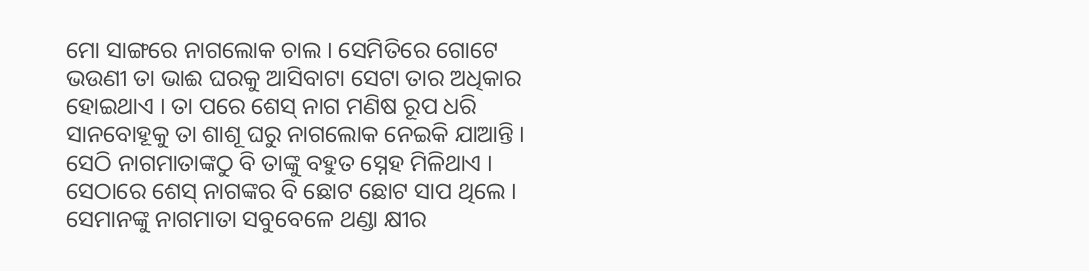ମୋ ସାଙ୍ଗରେ ନାଗଲୋକ ଚାଲ । ସେମିତିରେ ଗୋଟେ ଭଉଣୀ ତା ଭାଈ ଘରକୁ ଆସିବାଟା ସେଟା ତାର ଅଧିକାର ହୋଇଥାଏ । ତା ପରେ ଶେସ୍ ନାଗ ମଣିଷ ରୂପ ଧରି ସାନବୋହୂକୁ ତା ଶାଶୂ ଘରୁ ନାଗଲୋକ ନେଇକି ଯାଆନ୍ତି । ସେଠି ନାଗମାତାଙ୍କଠୁ ବି ତାଙ୍କୁ ବହୁତ ସ୍ନେହ ମିଳିଥାଏ । ସେଠାରେ ଶେସ୍ ନାଗଙ୍କର ବି ଛୋଟ ଛୋଟ ସାପ ଥିଲେ । ସେମାନଙ୍କୁ ନାଗମାତା ସବୁବେଳେ ଥଣ୍ଡା କ୍ଷୀର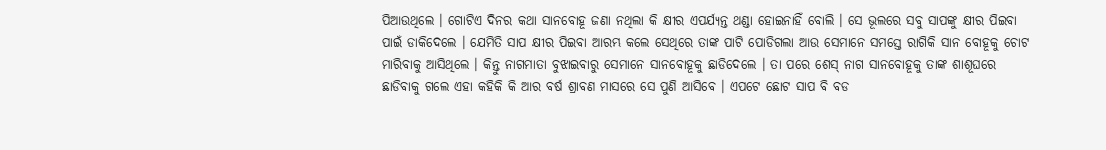ପିଆଉଥିଲେ । ଗୋଟିଏ ଦିନର କଥା ସାନବୋହୂ ଜଣା ନଥିଲା କି କ୍ଷୀର ଏପର୍ଯ୍ୟନ୍ତ ଥଣ୍ଡା ହୋଇନାହିଁ ବୋଲି । ସେ ଭୂଲରେ ସବୁ ସାପଙ୍କୁ କ୍ଷୀର ପିଇବା ପାଇଁ ଡାକିଦେଲେ । ଯେମିତି ସାପ କ୍ଷୀର ପିଇବା ଆରମ୍ଭ କଲେ ସେଥିରେ ତାଙ୍କ ପାଟି ପୋଡିଗଲା ଆଉ ସେମାନେ ସମସ୍ତେ ରାଗିକି ସାନ ବୋହୂକୁ ଚୋଟ ମାରିବାକୁ ଆସିଥିଲେ । କିନ୍ତୁ ନାଗମାତା ବୁଝାଇବାରୁ ସେମାନେ ସାନବୋହୂକୁ ଛାଡିଦେଲେ । ତା ପରେ ଶେସ୍ ନାଗ ସାନବୋହୂକୁ ତାଙ୍କ ଶାଶୂଘରେ ଛାଡିବାକୁ ଗଲେ ଏହା କହିକି କି ଆର ବର୍ଷ ଶ୍ରାବଣ ମାସରେ ସେ ପୁଣି ଆସିବେ । ଏପଟେ ଛୋଟ ସାପ ବି ବଡ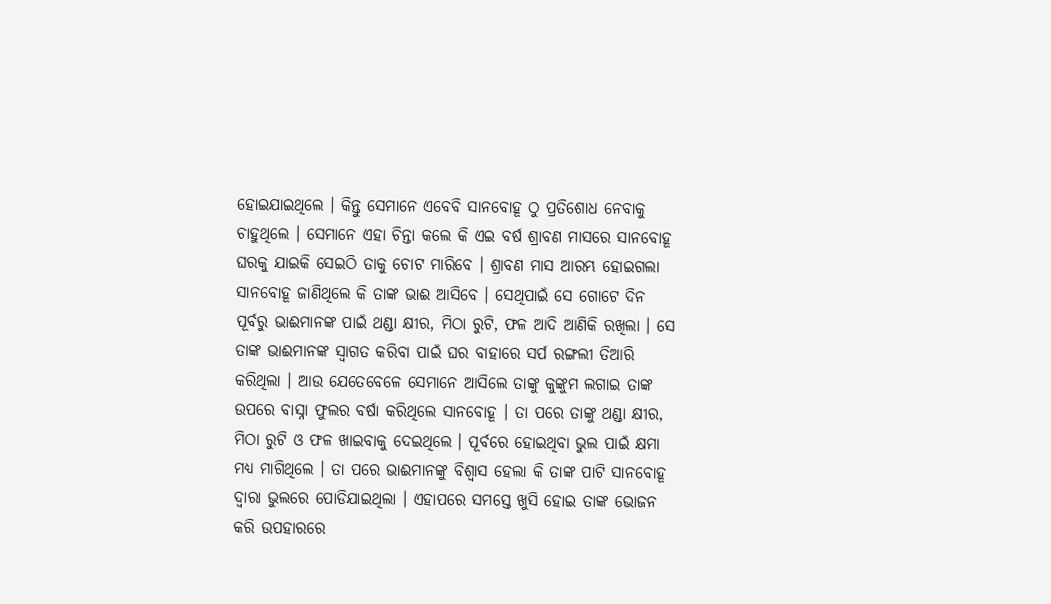ହୋଇଯାଇଥିଲେ । କିନ୍ତୁ ସେମାନେ ଏବେବି ସାନବୋହୂ ଠୁ ପ୍ରତିଶୋଧ ନେବାକୁ ଚାହୁଥିଲେ । ସେମାନେ ଏହା ଚିନ୍ତା କଲେ କି ଏଇ ବର୍ଷ ଶ୍ରାବଣ ମାସରେ ସାନବୋହୂ ଘରକୁ ଯାଇକି ସେଇଠି ତାକୁ ଚୋଟ ମାରିବେ । ଶ୍ରାବଣ ମାସ ଆରମ୍ଭ ହୋଇଗଲା ସାନବୋହୂ ଜାଣିଥିଲେ କି ତାଙ୍କ ଭାଈ ଆସିବେ । ସେଥିପାଇଁ ସେ ଗୋଟେ ଦିନ ପୂର୍ବରୁ ଭାଈମାନଙ୍କ ପାଇଁ ଥଣ୍ଡା କ୍ଷୀର, ମିଠା ରୁଟି, ଫଳ ଆଦି ଆଣିକି ରଖିଲା । ସେ ତାଙ୍କ ଭାଈମାନଙ୍କ ସ୍ୱାଗତ କରିବା ପାଇଁ ଘର ବାହାରେ ସର୍ପ ରଙ୍ଗଲୀ ତିଆରି କରିଥିଲା । ଆଉ ଯେତେବେଳେ ସେମାନେ ଆସିଲେ ତାଙ୍କୁ କୁଙ୍କୁମ ଲଗାଇ ତାଙ୍କ ଉପରେ ବାସ୍ନା ଫୁଲର ବର୍ଷା କରିଥିଲେ ସାନବୋହୂ । ତା ପରେ ତାଙ୍କୁ ଥଣ୍ଡା କ୍ଷୀର, ମିଠା ରୁଟି ଓ ଫଳ ଖାଇବାକୁ ଦେଇଥିଲେ । ପୂର୍ବରେ ହୋଇଥିବା ଭୁଲ ପାଇଁ କ୍ଷମା ମଧ୍ୟ ମାଗିଥିଲେ । ତା ପରେ ଭାଈମାନଙ୍କୁ ବିଶ୍ୱାସ ହେଲା କି ତାଙ୍କ ପାଟି ସାନବୋହୂ ଦ୍ୱାରା ଭୁଲରେ ପୋଡିଯାଇଥିଲା । ଏହାପରେ ସମସ୍ତେ ଖୁସି ହୋଇ ତାଙ୍କ ଭୋଜନ କରି ଉପହାରରେ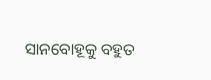ସାନବୋହୂକୁ ବହୁତ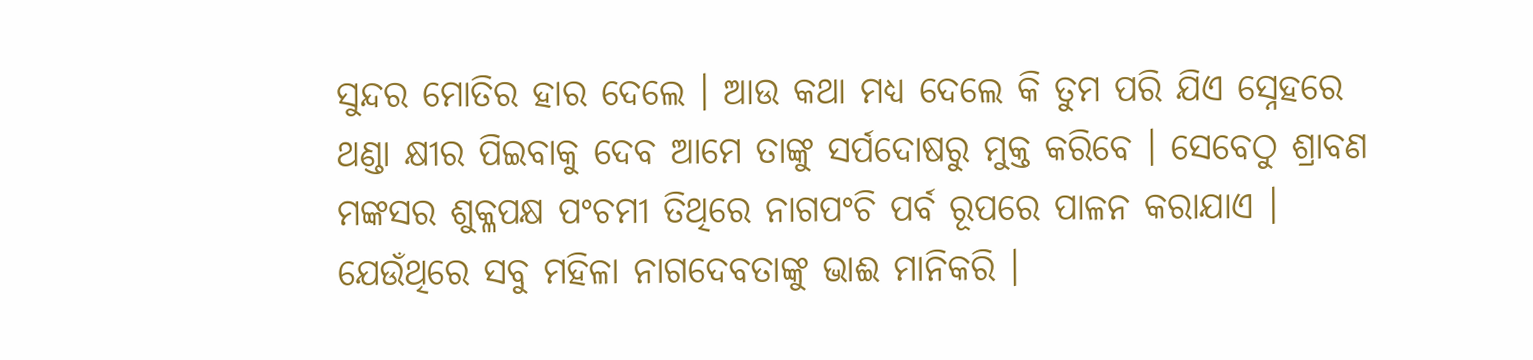ସୁନ୍ଦର ମୋତିର ହାର ଦେଲେ । ଆଉ କଥା ମଧ୍ୟ ଦେଲେ କି ତୁମ ପରି ଯିଏ ସ୍ନେହରେ ଥଣ୍ଡା କ୍ଷୀର ପିଇବାକୁ ଦେବ ଆମେ ତାଙ୍କୁ ସର୍ପଦୋଷରୁ ମୁକ୍ତ କରିବେ । ସେବେଠୁ ଶ୍ରାବଣ ମଙ୍କସର ଶୁକ୍ଳପକ୍ଷ ପଂଚମୀ ତିଥିରେ ନାଗପଂଚି ପର୍ବ ରୂପରେ ପାଳନ କରାଯାଏ । ଯେଉଁଥିରେ ସବୁ ମହିଳା ନାଗଦେବତାଙ୍କୁ ଭାଈ ମାନିକରି ।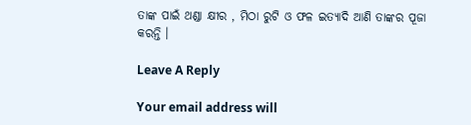ତାଙ୍କ ପାଇଁ ଥଣ୍ଡା କ୍ଷୀର , ମିଠା ରୁଟି ଓ ଫଳ ଇତ୍ୟାଦି ଆଣି ତାଙ୍କର ପୂଜା କରନ୍ତି ।

Leave A Reply

Your email address will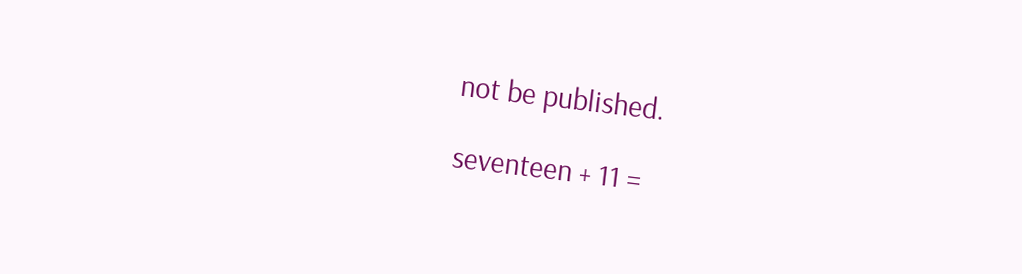not be published.

seventeen + 11 =